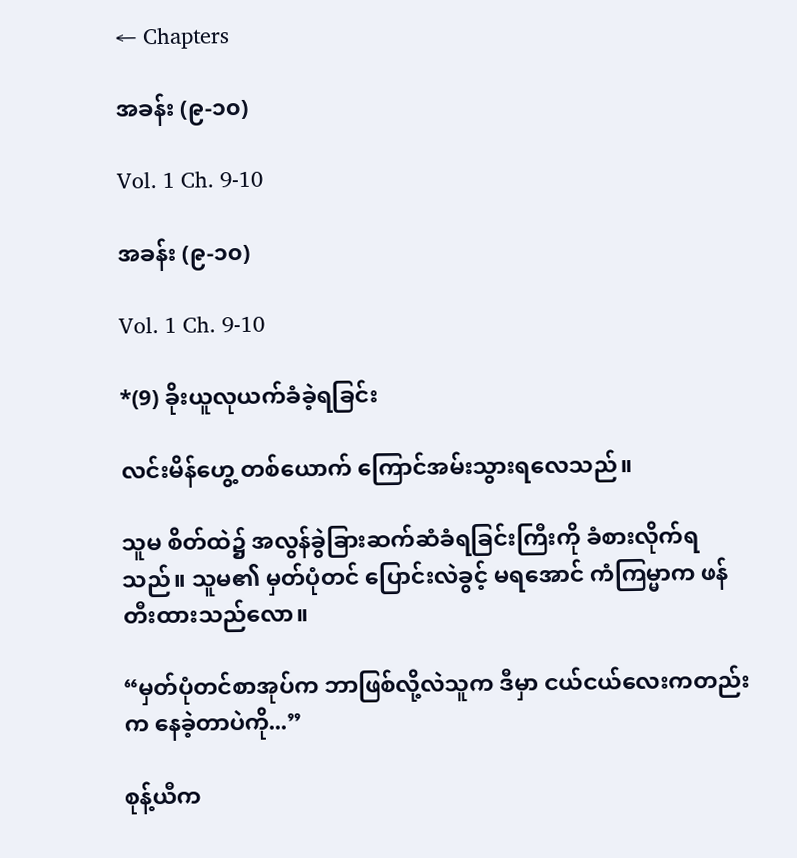← Chapters

အခန်း (၉-၁၀)

Vol. 1 Ch. 9-10

အခန်း (၉-၁၀)

Vol. 1 Ch. 9-10

*(9) ခိုးယူလုယက်ခံခဲ့ရခြင်း

လင်းမိန်ဟွေ့ တစ်ယောက် ကြောင်အမ်းသွားရလေသည်။

သူမ စိတ်ထဲ၌ အလွန်ခွဲခြားဆက်ဆံခံရခြင်းကြီးကို ခံစားလိုက်ရသည်။ သူမ၏ မှတ်ပုံတင် ပြောင်းလဲခွင့် မရအောင် ကံကြမ္မာက ဖန်တီးထားသည်လော။

“မှတ်ပုံတင်စာအုပ်က ဘာဖြစ်လို့လဲသူက ဒီမှာ ငယ်ငယ်လေးကတည်းက နေခဲ့တာပဲကို...”

စုန့်ယီက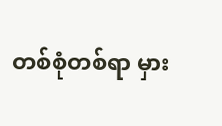တစ်စုံတစ်ရာ မှား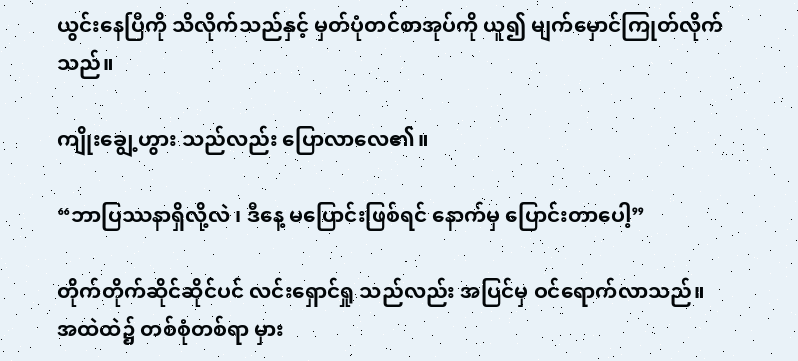ယွင်းနေပြီကို သိလိုက်သည်နှင့် မှတ်ပုံတင်စာအုပ်ကို ယူ၍ မျက်မှောင်ကြုတ်လိုက်သည်။

ကျိုးချွေ့ဟွား သည်လည်း ပြောလာလေ၏။

“ဘာပြဿနာရှိလို့လဲ ၊ ဒီနေ့ မပြောင်းဖြစ်ရင် နောက်မှ ပြောင်းတာပေါ့”

တိုက်တိုက်ဆိုင်ဆိုင်ပင် လင်းရှောင်ရှု သည်လည်း အပြင်မှ ဝင်ရောက်လာသည်။ အထဲထဲ၌ တစ်စုံတစ်ရာ မှား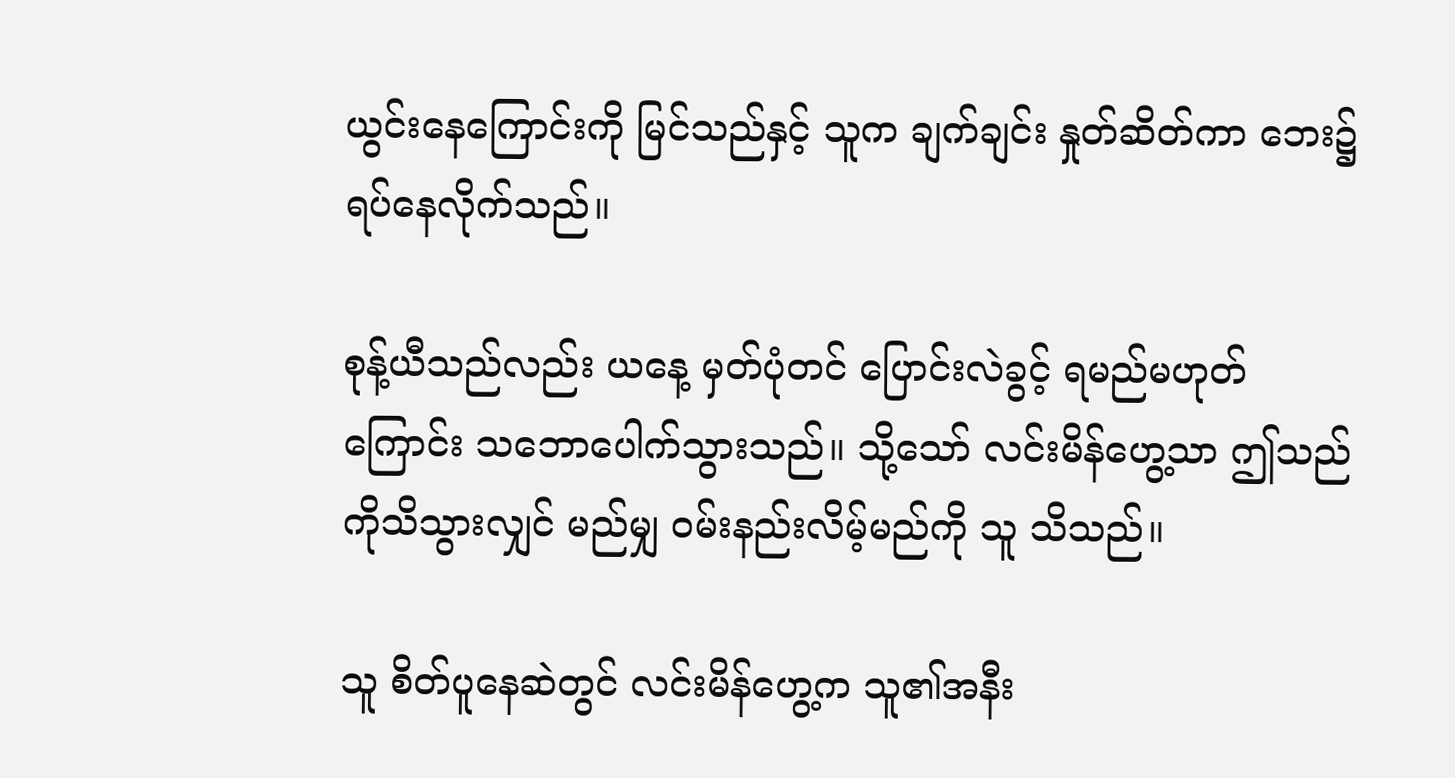ယွင်းနေကြောင်းကို မြင်သည်နှင့် သူက ချက်ချင်း နှုတ်ဆိတ်ကာ ဘေး၌ ရပ်နေလိုက်သည်။

စုန့်ယီသည်လည်း ယနေ့ မှတ်ပုံတင် ပြောင်းလဲခွင့် ရမည်မဟုတ်ကြောင်း သဘောပေါက်သွားသည်။ သို့သော် လင်းမိန်ဟွေ့သာ ဤသည်ကိုသိသွားလျှင် မည်မျှ ဝမ်းနည်းလိမ့်မည်ကို သူ သိသည်။

သူ စိတ်ပူနေဆဲတွင် လင်းမိန်ဟွေ့က သူ၏အနီး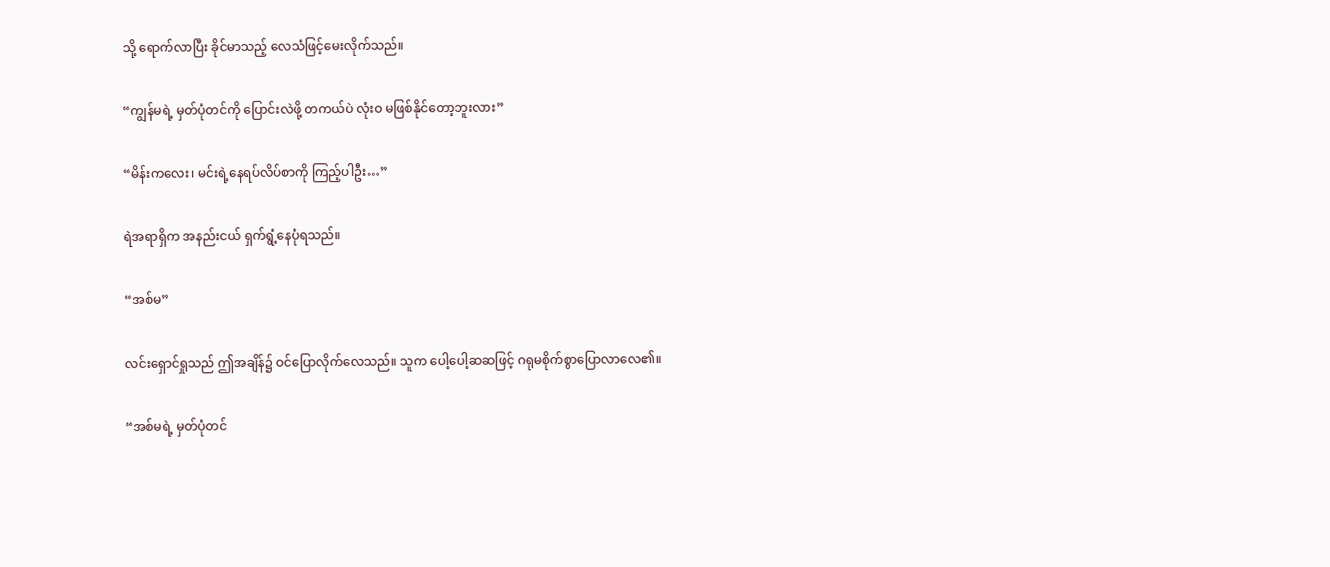သို့ ရောက်လာပြီး ခိုင်မာသည့် လေသံဖြင့်မေးလိုက်သည်။

“ကျွန်မရဲ့ မှတ်ပုံတင်ကို ပြောင်းလဲဖို့ တကယ်ပဲ လုံးဝ မဖြစ်နိုင်တော့ဘူးလား”

“မိန်းကလေး၊ မင်းရဲ့နေရပ်လိပ်စာကို ကြည့်ပါဦး…”

ရဲအရာရှိက အနည်းငယ် ရှက်ရွံ့နေပုံရသည်။

“အစ်မ”

လင်းရှောင်ရှုသည် ဤအချိန်၌ ဝင်ပြောလိုက်လေသည်။ သူက ပေါ့ပေါ့ဆဆဖြင့် ဂရုမစိုက်စွာပြောလာလေ၏။

“အစ်မရဲ့ မှတ်ပုံတင်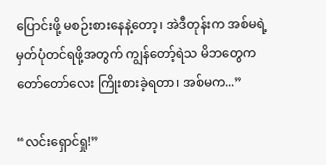ပြောင်းဖို့ မစဉ်းစားနေနဲ့တော့၊ အဲဒီတုန်းက အစ်မရဲ့ မှတ်ပုံတင်ရဖို့အတွက် ကျွန်တော့်ရဲသ မိဘတွေက တော်တော်လေး ကြိုးစားခဲ့ရတာ၊ အစ်မက...”

“လင်းရှောင်ရှု!”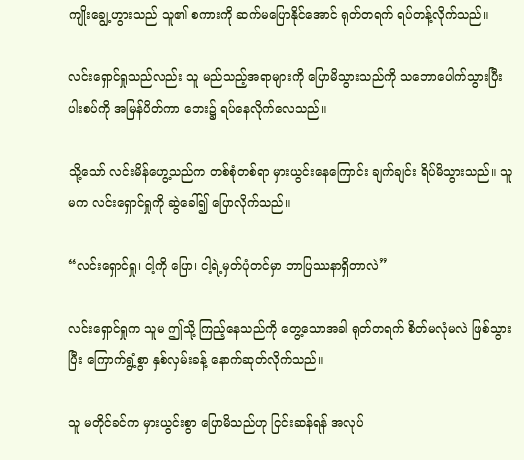ကျိုးချွေ့ဟွားသည် သူ၏ စကားကို ဆက်မပြောနိုင်အောင် ရုတ်တရက် ရပ်တန့်လိုက်သည်။

လင်းရှောင်ရှုသည်လည်း သူ မည်သည့်အရာများကို ပြောမိသွားသည်ကို သဘောပေါက်သွားပြီး ပါးစပ်ကို အမြန်ပိတ်ကာ ဘေး၌ ရပ်နေလိုက်လေသည်။

သို့သော် လင်းမိန်ဟွေ့သည်က တစ်စုံတစ်ရာ မှားယွင်းနေကြောင်း ချက်ချင်း ရိပ်မိသွားသည်။ သူမက လင်းရှောင်ရှုကို ဆွဲခေါ်၍ ပြောလိုက်သည်။

“လင်းရှောင်ရှု၊ ငါ့ကို ပြော၊ ငါ့ရဲ့မှတ်ပုံတင်မှာ ဘာပြဿနာရှိတာလဲ”

လင်းရှောင်ရှုက သူမ ဤသို့ ကြည့်နေသည်ကို တွေ့သောအခါ ရုတ်တရက် စိတ်မလုံမလဲ ဖြစ်သွားပြီး ကြောက်ရွံ့စွာ နှစ်လှမ်းခန့် နောက်ဆုတ်လိုက်သည်။

သူ မတိုင်ခင်က မှားယွင်းစွာ ပြောမိသည်ဟု ငြင်းဆန်ရန် အလုပ်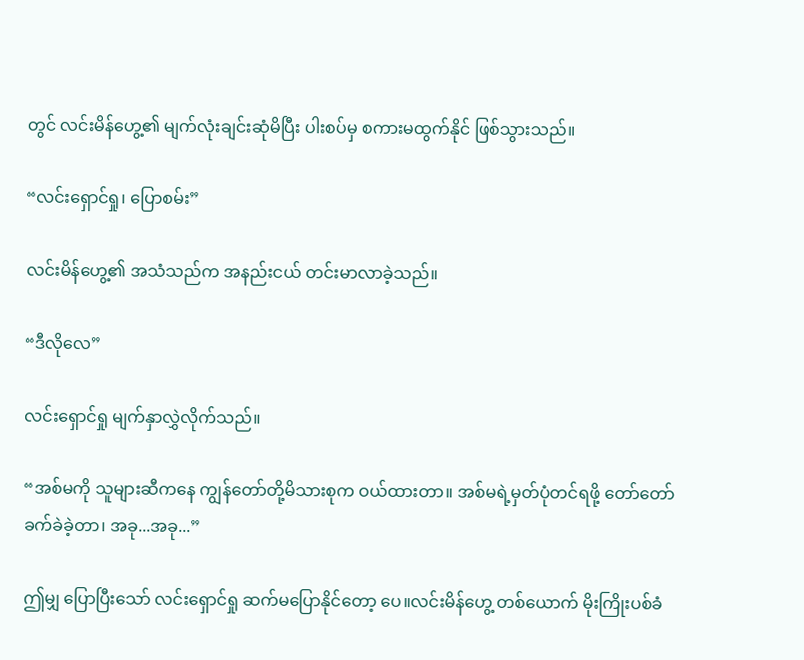တွင် လင်းမိန်ဟွေ့၏ မျက်လုံးချင်းဆုံမိပြီး ပါးစပ်မှ စကားမထွက်နိုင် ဖြစ်သွားသည်။

“လင်းရှောင်ရှု၊ ပြောစမ်း”

လင်းမိန်ဟွေ့၏ အသံသည်က အနည်းငယ် တင်းမာလာခဲ့သည်။

“ဒီလိုလေ”

လင်းရှောင်ရှု မျက်နှာလွှဲလိုက်သည်။

“အစ်မကို သူများဆီကနေ ကျွန်တော်တို့မိသားစုက ဝယ်ထားတာ။ အစ်မရဲ့မှတ်ပုံတင်ရဖို့ တော်တော်ခက်ခဲခဲ့တာ၊ အခု...အခု...”

ဤမျှ ပြောပြီးသော် လင်းရှောင်ရှု ဆက်မပြောနိုင်တော့ ပေ။လင်းမိန်ဟွေ့ တစ်ယောက် မိုးကြိုးပစ်ခံ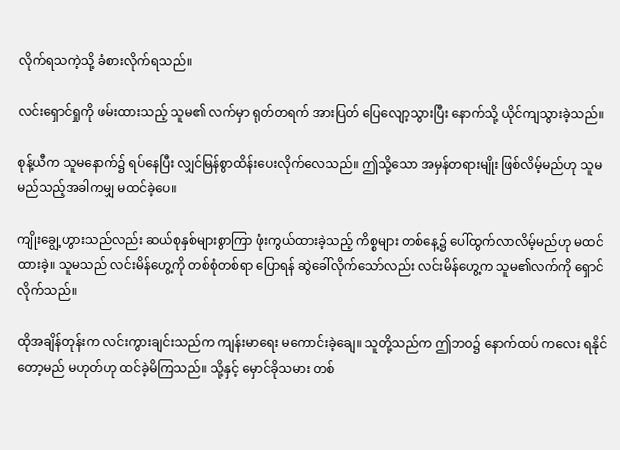လိုက်ရသကဲ့သို့ ခံစားလိုက်ရသည်။

လင်းရှောင်ရှုကို ဖမ်းထားသည့် သူမ၏ လက်မှာ ရုတ်တရက် အားပြတ် ပြေလျော့သွားပြီး နောက်သို့ ယိုင်ကျသွားခဲ့သည်။

စုန့်ယီက သူမနောက်၌ ရပ်နေပြီး လျှင်မြန်စွာထိန်းပေးလိုက်လေသည်။ ဤသို့သော အမှန်တရားမျိုး ဖြစ်လိမ့်မည်ဟု သူမ မည်သည့်အခါကမျှ မထင်ခဲ့ပေ။

ကျိုးချွေ့ဟွားသည်လည်း ဆယ်စုနှစ်များစွာကြာ ဖုံးကွယ်ထားခဲ့သည့် ကိစ္စများ တစ်နေ့၌ ပေါ်ထွက်လာလိမ့်မည်ဟု မထင်ထားခဲ့။ သူမသည် လင်းမိန်ဟွေ့ကို တစ်စုံတစ်ရာ ပြောရန် ဆွဲခေါ်လိုက်သော်လည်း လင်းမိန်ဟွေ့က သူမ၏လက်ကို ရှောင်လိုက်သည်။

ထိုအချိန်တုန်းက လင်းကွားချင်းသည်က ကျန်းမာရေး မကောင်းခဲ့ချေ။ သူတို့သည်က ဤဘဝ၌ နောက်ထပ် ကလေး ရနိုင်တော့မည် မဟုတ်ဟု ထင်ခဲ့မိကြသည်။ သို့နှင့် မှောင်ခိုသမား တစ်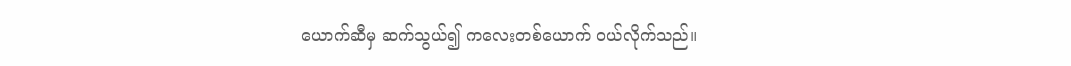ယောက်ဆီမှ ဆက်သွယ်၍ ကလေးတစ်ယောက် ဝယ်လိုက်သည်။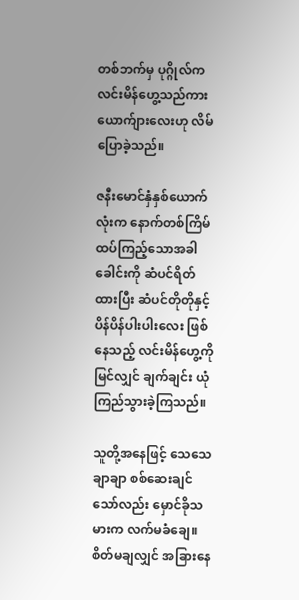တစ်ဘက်မှ ပုဂ္ဂိုလ်က လင်းမိန်ဟွေ့သည်ကား ယောက်ျားလေးဟု လိမ်ပြောခဲ့သည်။

ဇနီးမောင်နှံနှစ်ယောက်လုံးက နောက်တစ်ကြိမ် ထပ်ကြည့်သောအခါ ခေါင်းကို ဆံပင်ရိတ်ထားပြီး ဆံပင်တိုတိုနှင့် ပိန်ပိန်ပါးပါးလေး ဖြစ်နေသည့် လင်းမိန်ဟွေ့ကို မြင်လျှင် ချက်ချင်း ယုံကြည်သွားခဲ့ကြသည်။

သူတို့အနေဖြင့် သေသေချာချာ စစ်ဆေးချင်သော်လည်း မှောင်ခိုသမားက လက်မခံချေ။ စိတ်မချလျှင် အခြားနေ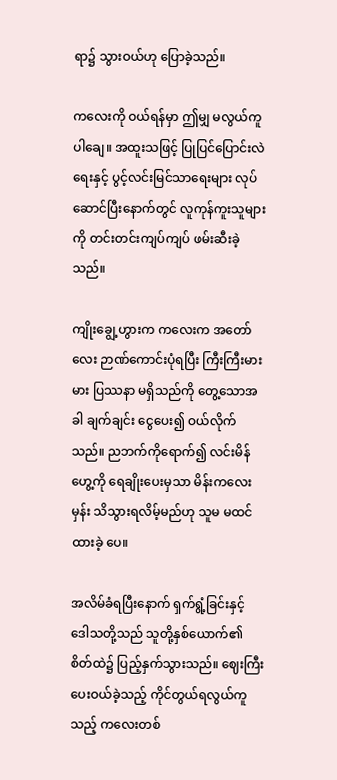ရာ၌ သွားဝယ်ဟု ပြောခဲ့သည်။

ကလေးကို ဝယ်ရန်မှာ ဤမျှ မလွယ်ကူပါချေ။ အထူးသဖြင့် ပြုပြင်ပြောင်းလဲရေးနှင့် ပွင့်လင်းမြင်သာရေးများ လုပ်ဆောင်ပြီးနောက်တွင် လူကုန်ကူးသူများကို တင်းတင်းကျပ်ကျပ် ဖမ်းဆီးခဲ့သည်။

ကျိုးချွေ့ဟွားက ကလေးက အတော်လေး ဉာဏ်ကောင်းပုံရပြီး ကြီးကြီးမားမား ပြဿနာ မရှိသည်ကို တွေ့သောအခါ ချက်ချင်း ငွေပေး၍ ဝယ်လိုက်သည်။ ညဘက်ကိုရောက်၍ လင်းမိန်ဟွေ့ကို ရေချိုးပေးမှသာ မိန်းကလေးမှန်း သိသွားရလိမ့်မည်ဟု သူမ မထင်ထားခဲ့‌ ပေ။

အလိမ်ခံရပြီးနောက် ရှက်ရွံ့ခြင်းနှင့် ဒေါသတို့သည် သူတို့နှစ်ယောက်၏ စိတ်ထဲ၌ ပြည့်နှက်သွားသည်။ ဈေးကြီးပေးဝယ်ခဲ့သည့် ကိုင်တွယ်ရလွယ်ကူသည့် ကလေးတစ်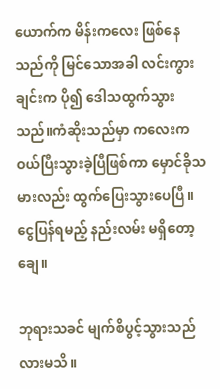ယောက်က မိန်းကလေး ဖြစ်နေသည်ကို မြင်သောအခါ လင်းကွားချင်းက ပို၍ ဒေါသထွက်သွားသည်။ကံဆိုးသည်မှာ ကလေးက ဝယ်ပြီးသွားခဲ့ပြီဖြစ်ကာ မှောင်ခိုသမားလည်း ထွက်ပြေးသွားပေပြီ။ ငွေပြန်ရမည့် နည်းလမ်း မရှိတော့ချေ။

ဘုရားသခင် မျက်စိပွင့်သွားသည်လားမသိ။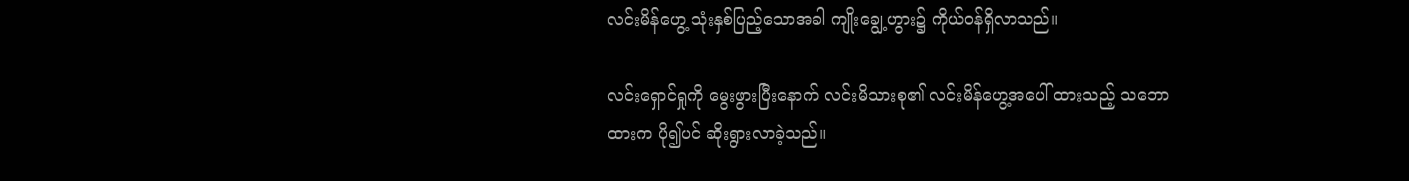လင်းမိန်ဟွေ့ သုံးနှစ်ပြည့်သောအခါ ကျိုးချွေ့ဟွား၌ ကိုယ်ဝန်ရှိလာသည်။

လင်းရှောင်ရှုကို မွေးဖွားပြီးနောက် လင်းမိသားစု၏ လင်းမိန်ဟွေ့အပေါ် ထားသည့် သဘောထားက ပို၍ပင် ဆိုးရွားလာခဲ့သည်။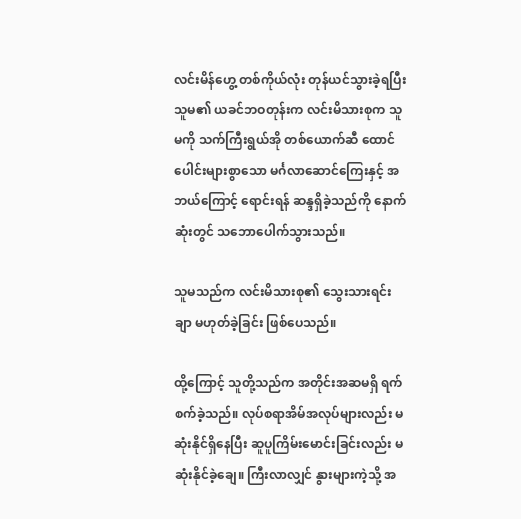လင်းမိန်ဟွေ့ တစ်ကိုယ်လုံး တုန်ယင်သွားခဲ့ရပြီး သူမ၏ ယခင်ဘဝတုန်းက လင်းမိသားစုက သူမကို သက်ကြီးရွယ်အို တစ်ယောက်ဆီ ထောင်ပေါင်းများစွာသော မင်္ဂလာဆောင်ကြေးနှင့် အဘယ်ကြောင့် ရောင်းရန် ဆန္ဒရှိခဲ့သည်ကို နောက်ဆုံးတွင် သဘောပေါက်သွားသည်။

သူမသည်က လင်းမိသားစု၏ သွေးသားရင်းချာ မဟုတ်ခဲ့ခြင်း ဖြစ်ပေသည်။

ထို့ကြောင့် သူတို့သည်က အတိုင်းအဆမရှိ ရက်စက်ခဲ့သည်။ လုပ်စရာအိမ်အလုပ်များလည်း မဆုံးနိုင်ရှိနေပြီး ဆူပူကြိမ်းမောင်းခြင်းလည်း မဆုံးနိုင်ခဲ့ချေ။ ကြီးလာလျှင် နွားများကဲ့သို့ အ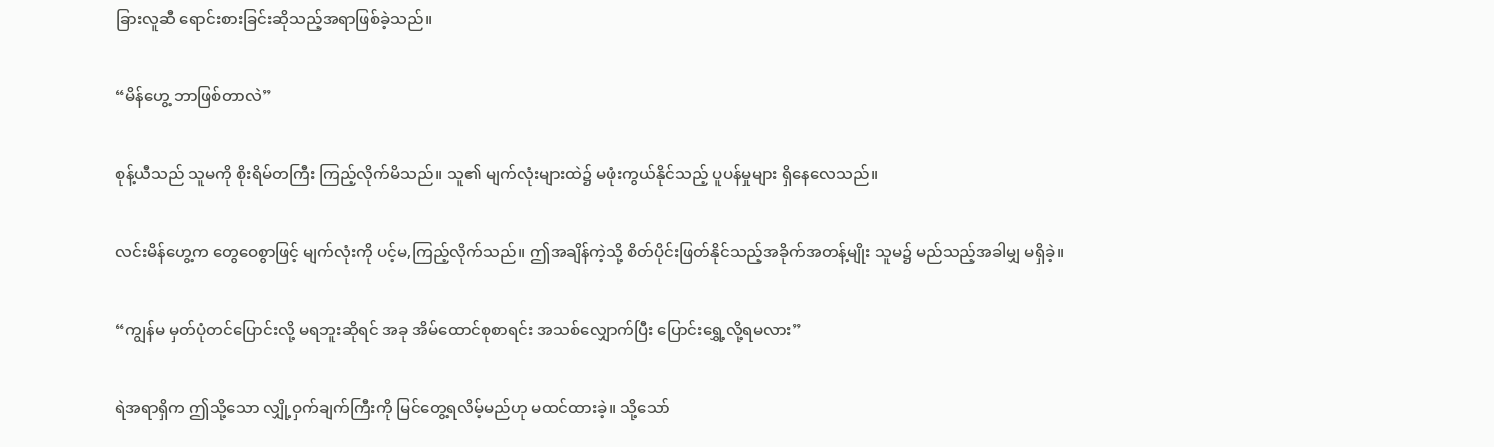ခြားလူဆီ ရောင်းစားခြင်းဆိုသည့်အရာဖြစ်ခဲ့သည်။

“မိန်ဟွေ့ ဘာဖြစ်တာလဲ”

စုန့်ယီသည် သူမကို စိုးရိမ်တကြီး ကြည့်လိုက်မိသည်။ သူ၏ မျက်လုံးများထဲ၌ မဖုံးကွယ်နိုင်သည့် ပူပန်မှုများ ရှိနေလေသည်။

လင်းမိန်ဟွေ့က တွေဝေစွာဖြင့် မျက်လုံးကို ပင့်မ,ကြည့်လိုက်သည်။ ဤအချိန်ကဲ့သို့ စိတ်ပိုင်းဖြတ်နိုင်သည့်အခိုက်အတန့်မျိုး သူမ၌ မည်သည့်အခါမျှ မရှိခဲ့။

“ကျွန်မ မှတ်ပုံတင်ပြောင်းလို့ မရဘူးဆိုရင် အခု အိမ်ထောင်စုစာရင်း အသစ်လျှောက်ပြီး ပြောင်းရွှေ့လို့ရမလား”

ရဲအရာရှိက ဤသို့သော လျှို့ဝှက်ချက်ကြီးကို မြင်တွေ့ရလိမ့်မည်ဟု မထင်ထားခဲ့။ သို့သော်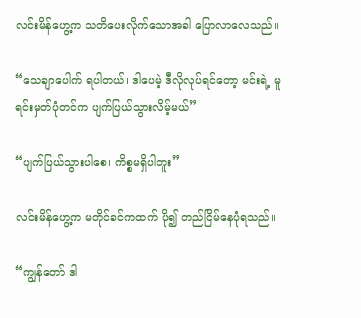လင်းမိန်ဟွေ့က သတိပေးလိုက်သောအခါ ပြောလာလေသည်။

“သေချာပေါက် ရပါတယ်၊ ဒါပေမဲ့ ဒီလိုလုပ်ရင်တော့ မင်းရဲ့ မူရင်းမှတ်ပုံတင်က ပျက်ပြယ်သွားလိမ့်မယ်”

“ပျက်ပြယ်သွားပါစေ၊ ကိစ္စမရှိပါဘူး”

လင်းမိန်ဟွေ့က မတိုင်ခင်ကထက် ပို၍ တည်ငြိမ်နေပုံရသည်။

“ကျွန်တော် ဒါ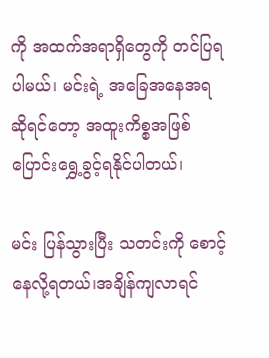ကို အထက်အရာရှိတွေကို တင်ပြရပါမယ်၊ မင်းရဲ့ အခြေအနေအရဆိုရင်တော့ အထူးကိစ္စအဖြစ် ပြောင်းရွှေ့ခွင့်ရနိုင်ပါတယ်၊

မင်း ပြန်သွားပြီး သတင်းကို စောင့်နေလို့ရတယ်၊အချိန်ကျလာရင်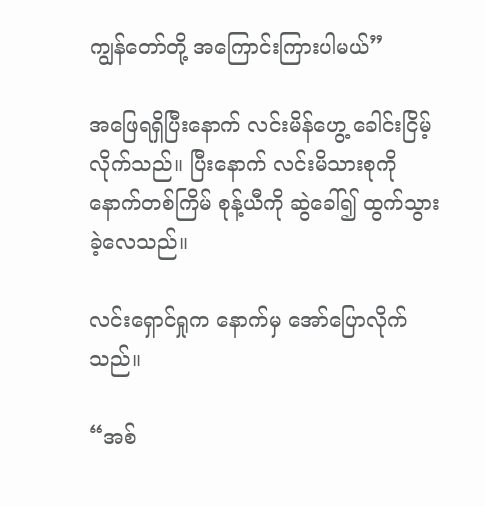ကျွန်တော်တို့ အကြောင်းကြားပါမယ်”

အဖြေရရှိပြီးနောက် လင်းမိန်ဟွေ့ ခေါင်းငြိမ့်လိုက်သည်။ ပြီးနောက် လင်းမိသားစုကို နောက်တစ်ကြိမ် စုန့်ယီကို ဆွဲခေါ်၍ ထွက်သွားခဲ့လေသည်။

လင်းရှောင်ရှုက နောက်မှ အော်ပြောလိုက်သည်။

“အစ်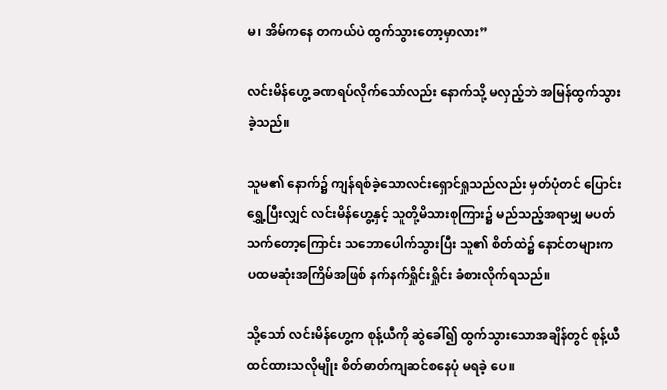မ၊ အိမ်ကနေ တကယ်ပဲ ထွက်သွားတော့မှာလား”

လင်းမိန်ဟွေ့ ခဏရပ်လိုက်သော်လည်း နောက်သို့ မလှည့်ဘဲ အမြန်ထွက်သွားခဲ့သည်။

သူမ၏ နောက်၌ ကျန်ရစ်ခဲ့သောလင်းရှောင်ရှုသည်လည်း မှတ်ပုံတင် ပြောင်းရွှေ့ပြီးလျှင် လင်းမိန်ဟွေ့နှင့် သူတို့မိသားစုကြား၌ မည်သည့်အရာမျှ မပတ်သက်တော့ကြောင်း သဘောပေါက်သွားပြီး သူ၏ စိတ်ထဲ၌ နောင်တများက ပထမဆုံးအကြိမ်အဖြစ် နက်နက်ရှိုင်းရှိုင်း ခံစားလိုက်ရသည်။

သို့သော် လင်းမိန်ဟွေ့က စုန့်ယီကို ဆွဲခေါ်၍ ထွက်သွားသောအချိန်တွင် စုန့်ယီ ထင်ထားသလိုမျိုး စိတ်ဓာတ်ကျဆင်စနေပုံ မရခဲ့ ပေ။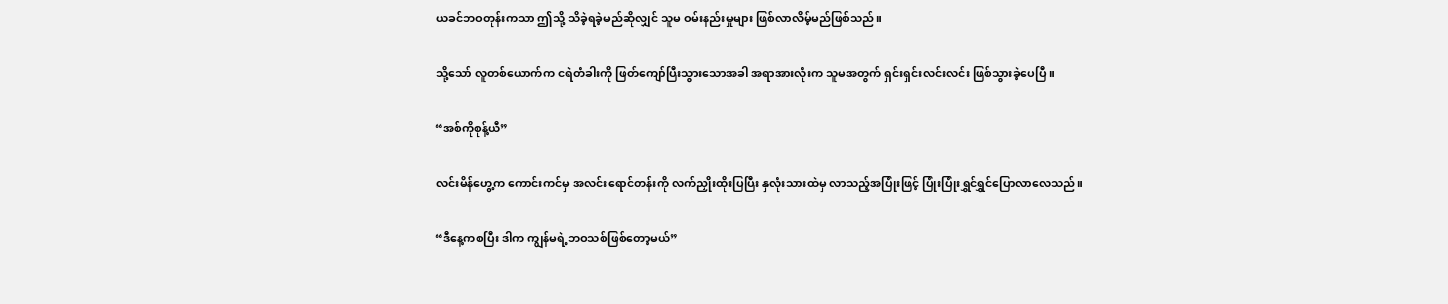ယခင်ဘဝတုန်းကသာ ဤသို့ သိခဲ့ရခဲ့မည်ဆိုလျှင် သူမ ဝမ်းနည်းမှုများ ဖြစ်လာလိမ့်မည်ဖြစ်သည်။

သို့သော် လူတစ်ယောက်က ငရဲတံခါးကို ဖြတ်ကျော်ပြီးသွားသောအခါ အရာအားလုံးက သူမအတွက် ရှင်းရှင်းလင်းလင်း ဖြစ်သွားခဲ့ပေပြီ။

“အစ်ကိုစုန့်ယီ”

လင်းမိန်ဟွေ့က ကောင်းကင်မှ အလင်းရောင်တန်းကို လက်ညှိုးထိုးပြပြီး နှလုံးသားထဲမှ လာသည့်အပြုံးဖြင့် ပြုံးပြုံးရွှင်ရွှင်ပြောလာလေသည်။

“ဒီနေ့ကစပြီး ဒါက ကျွန်မရဲ့ဘဝသစ်ဖြစ်တော့မယ်”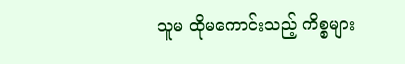သူမ ထိုမကောင်းသည့် ကိစ္စများ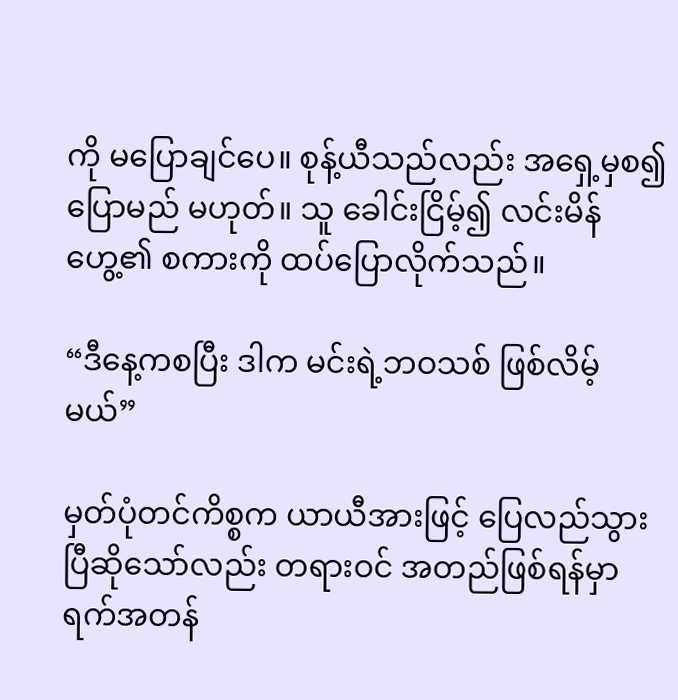ကို မပြောချင်ပေ။ စုန့်ယီသည်လည်း အရှေ့မှစ၍ ပြောမည် မဟုတ်။ သူ ခေါင်းငြိမ့်၍ လင်းမိန်ဟွေ့၏ စကားကို ထပ်ပြောလိုက်သည်။

“ဒီနေ့ကစပြီး ဒါက မင်းရဲ့ဘဝသစ် ဖြစ်လိမ့်မယ်”

မှတ်ပုံတင်ကိစ္စက ယာယီအားဖြင့် ပြေလည်သွားပြီဆိုသော်လည်း တရားဝင် အတည်ဖြစ်ရန်မှာ ရက်အတန်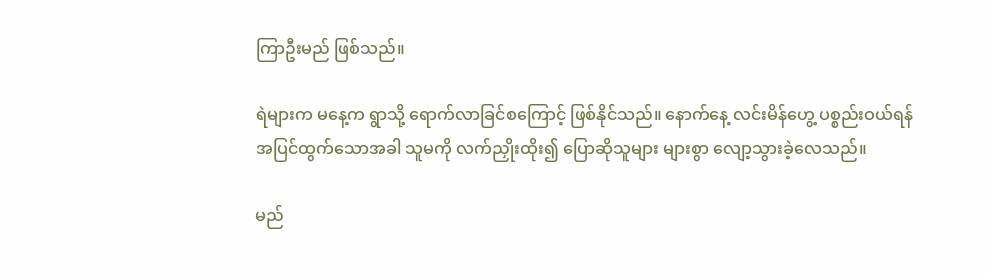ကြာဦးမည် ဖြစ်သည်။

ရဲများက မနေ့က ရွာသို့ ရောက်လာခြင်စကြောင့် ဖြစ်နိုင်သည်။ နောက်နေ့ လင်းမိန်ဟွေ့ ပစ္စည်းဝယ်ရန် အပြင်ထွက်သောအခါ သူမကို လက်ညှိုးထိုး၍ ပြောဆိုသူများ များစွာ လျော့သွားခဲ့လေသည်။

မည်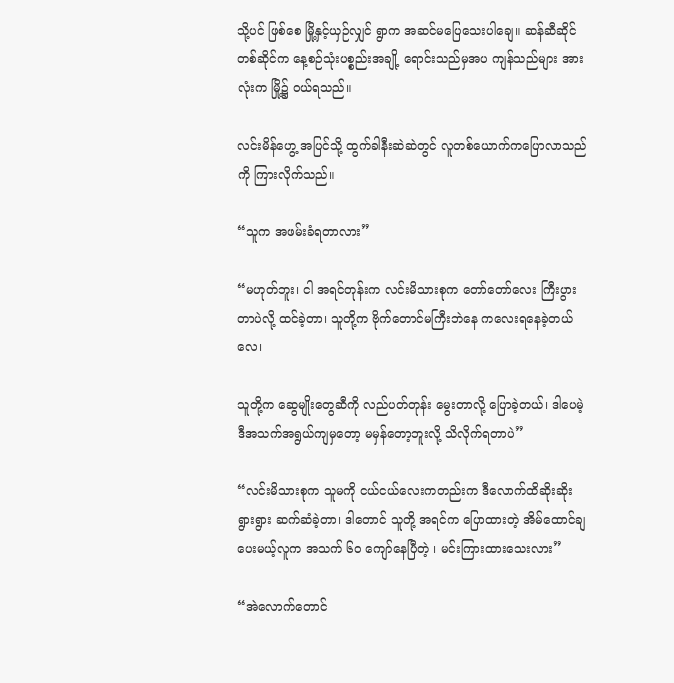သို့ပင် ဖြစ်စေ မြို့နှင့်ယှဉ်လျှင် ရွာက အဆင်မပြေသေးပါချေ။ ဆန်ဆီဆိုင်တစ်ဆိုင်က နေ့စဉ်သုံးပစ္စည်းအချို့ ရောင်းသည်မှအပ ကျန်သည်များ အားလုံးက မြို့၌ ဝယ်ရသည်။

လင်းမိန်ဟွေ့ အပြင်သို့ ထွက်ခါနီးဆဲဆဲတွင် လူတစ်ယောက်ကပြောလာသည်ကို ကြားလိုက်သည်။

“သူက အဖမ်းခံရတာလား”

“မဟုတ်ဘူး၊ ငါ အရင်တုန်းက လင်းမိသားစုက တော်တော်လေး ကြီးပွားတာပဲလို့ ထင်ခဲ့တာ၊ သူတို့က ဗိုက်တောင်မကြီးဘဲနေ ကလေးရနေခဲ့တယ်လေ၊

သူတို့က ဆွေမျိုးတွေဆီကို လည်ပတ်တုန်း မွေးတာလို့ ပြောခဲ့တယ်၊ ဒါပေမဲ့ ဒီအသက်အရွယ်ကျမှတော့ မမှန်တော့ဘူးလို့ သိလိုက်ရတာပဲ”

“လင်းမိသားစုက သူမကို ငယ်ငယ်လေးကတည်းက ဒီလောက်ထိဆိုးဆိုးရွားရွား ဆက်ဆံခဲ့တာ၊ ဒါတောင် သူတို့ အရင်က ပြောထားတဲ့ အိမ်ထောင်ချပေးမယ့်လူက အသက် ၆၀ ကျော်နေပြီတဲ့ ၊ မင်းကြားထားသေးလား”

“အဲလောက်တောင်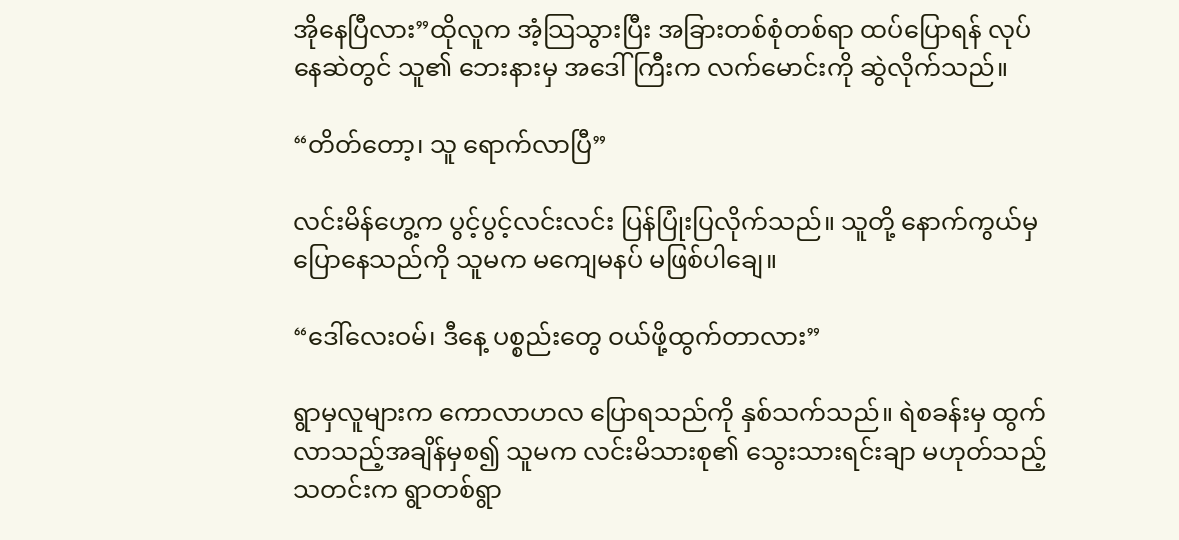အိုနေပြီလား”ထိုလူက အံ့သြသွားပြီး အခြားတစ်စုံတစ်ရာ ထပ်ပြောရန် လုပ်နေဆဲတွင် သူ၏ ဘေးနားမှ အဒေါ်ကြီးက လက်မောင်းကို ဆွဲလိုက်သည်။

“တိတ်တော့၊ သူ ရောက်လာပြီ”

လင်းမိန်ဟွေ့က ပွင့်ပွင့်လင်းလင်း ပြန်ပြုံးပြလိုက်သည်။ သူတို့ နောက်ကွယ်မှ ပြောနေသည်ကို သူမက မကျေမနပ် မဖြစ်ပါချေ။

“ဒေါ်လေးဝမ်၊ ဒီနေ့ ပစ္စည်းတွေ ဝယ်ဖို့ထွက်တာလား”

ရွာမှလူများက ကောလာဟလ ပြောရသည်ကို နှစ်သက်သည်။ ရဲစခန်းမှ ထွက်လာသည့်အချိန်မှစ၍ သူမက လင်းမိသားစု၏ သွေးသားရင်းချာ မဟုတ်သည့် သတင်းက ရွာတစ်ရွာ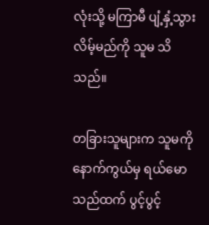လုံးသို့ မကြာမီ ပျံ့နှံ့သွားလိမ့်မည်ကို သူမ သိသည်။

တခြားသူများက သူမကို နောက်ကွယ်မှ ရယ်မောသည်ထက် ပွင့်ပွင့်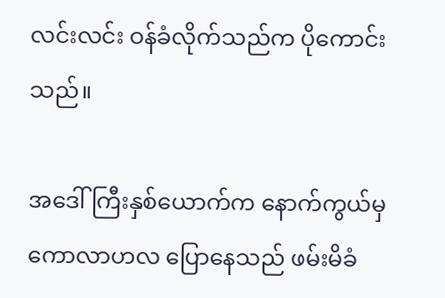လင်းလင်း ဝန်ခံလိုက်သည်က ပိုကောင်းသည်။

အဒေါ်ကြီးနှစ်ယောက်က နောက်ကွယ်မှ ကောလာဟလ ပြောနေသည် ဖမ်းမိခံ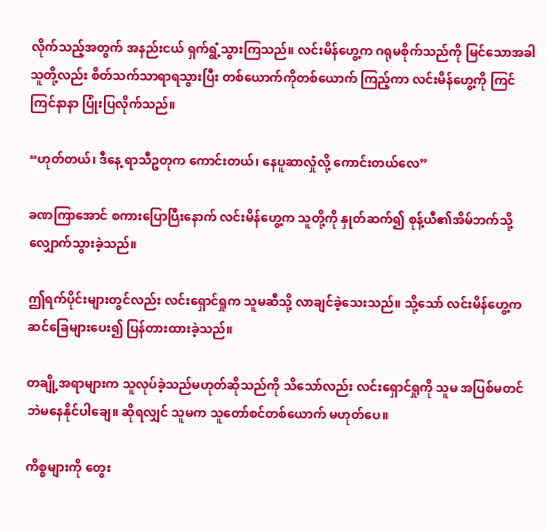လိုက်သည့်အတွက် အနည်းငယ် ရှက်ရွံ့သွားကြသည်။ လင်းမိန်ဟွေ့က ဂရုမစိုက်သည်ကို မြင်သောအခါ သူတို့လည်း စိတ်သက်သာရာရသွားပြီး တစ်ယောက်ကိုတစ်ယောက် ကြည့်ကာ လင်းမိန်ဟွေ့ကို ကြင်ကြင်နာနာ ပြုံးပြလိုက်သည်။

“ဟုတ်တယ်၊ ဒီနေ့ ရာသီဥတုက ကောင်းတယ်၊ နေပူဆာလှုံလို့ ကောင်းတယ်လေ”

ခဏကြာအောင် စကားပြောပြီးနောက် လင်းမိန်ဟွေ့က သူတို့ကို နှုတ်ဆက်၍ စုန့်ယီ၏အိမ်ဘက်သို့ လျှောက်သွားခဲ့သည်။

ဤရက်ပိုင်းများတွင်လည်း လင်းရှောင်ရှုက သူမဆီသို့ လာချင်ခဲ့သေးသည်။ သို့သော် လင်းမိန်ဟွေ့က ဆင်ခြေများပေး၍ ပြန်တားထားခဲ့သည်။

တချို့အရာများက သူလုပ်ခဲ့သည်မဟုတ်ဆိုသည်ကို သိသော်လည်း လင်းရှောင်ရှုကို သူမ အပြစ်မတင်ဘဲမနေနိုင်ပါချေ။ ဆိုရလျှင် သူမက သူတော်စင်တစ်ယောက် မဟုတ်ပေ။

ကိစ္စများကို တွေး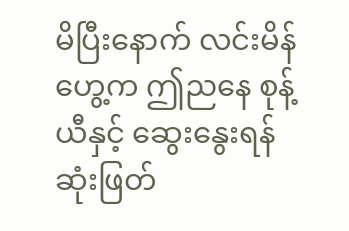မိပြီးနောက် လင်းမိန်ဟွေ့က ဤညနေ စုန့်ယီနှင့် ဆွေးနွေးရန် ဆုံးဖြတ်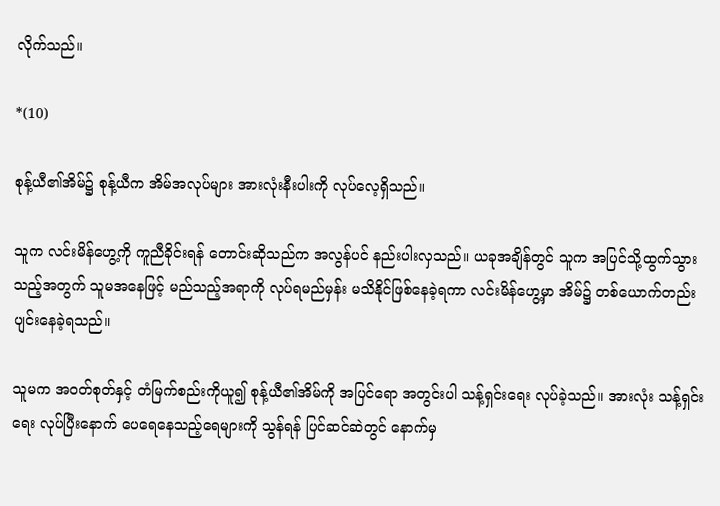လိုက်သည်။

*(10)

စုန့်ယီ၏အိမ်၌ စုန့်ယီက အိမ်အလုပ်များ အားလုံးနီးပါးကို လုပ်လေ့ရှိသည်။

သူက လင်းမိန်ဟွေ့ကို ကူညီခိုင်းရန် တောင်းဆိုသည်က အလွန်ပင် နည်းပါးလှသည်။ ယခုအချိန်တွင် သူက အပြင်သို့ထွက်သွားသည့်အတွက် သူမအနေဖြင့် မည်သည့်အရာကို လုပ်ရမည်မှန်း မသိနိုင်ဖြစ်နေခဲ့ရကာ လင်းမိန်ဟွေ့မှာ အိမ်၌ တစ်ယောက်တည်း ပျင်းနေခဲ့ရသည်။

သူမက အဝတ်စုတ်နှင့် တံမြက်စည်းကိုယူ၍ စုန့်ယီ၏အိမ်ကို အပြင်ရော အတွင်းပါ သန့်ရှင်းရေး လုပ်ခဲ့သည်။ အားလုံး သန့်ရှင်းရေး လုပ်ပြီးနောက် ပေရေနေသည့်ရေများကို သွန်ရန် ပြင်ဆင်ဆဲတွင် နောက်မှ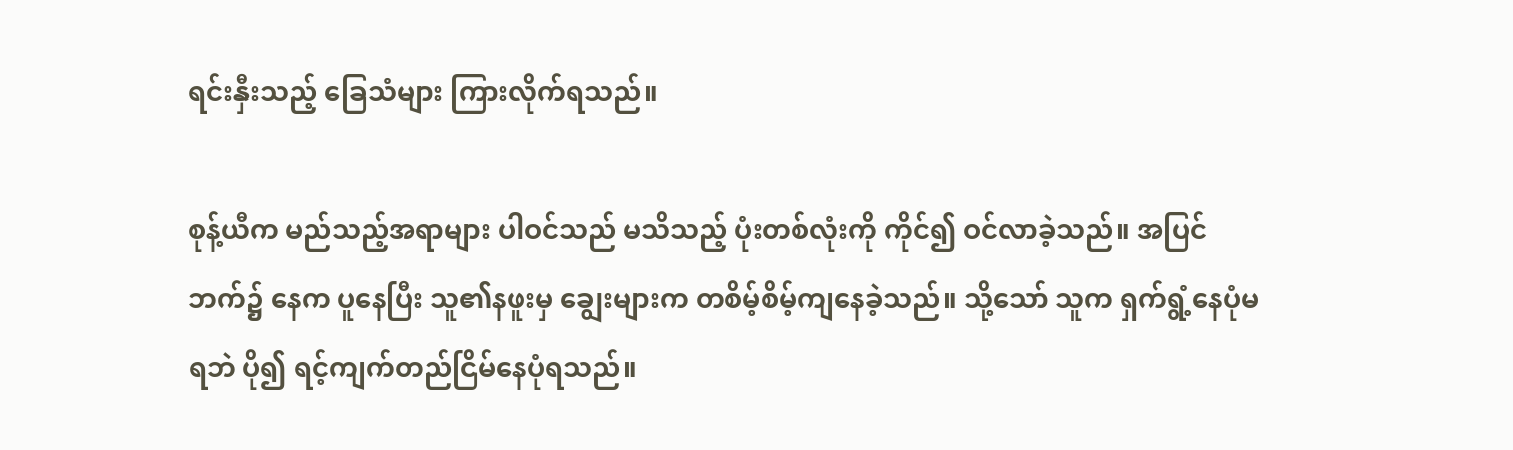ရင်းနှီးသည့် ခြေသံများ ကြားလိုက်ရသည်။

စုန့်ယီက မည်သည့်အရာများ ပါဝင်သည် မသိသည့် ပုံးတစ်လုံးကို ကိုင်၍ ဝင်လာခဲ့သည်။ အပြင်ဘက်၌ နေက ပူနေပြီး သူ၏နဖူးမှ ချွေးများက တစိမ့်စိမ့်ကျနေခဲ့သည်။ သို့သော် သူက ရှက်ရွံ့နေပုံမရဘဲ ပို၍ ရင့်ကျက်တည်ငြိမ်နေပုံရသည်။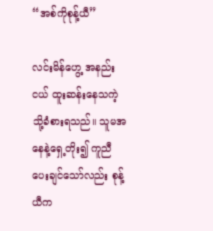“အစ်ကိုစုန့်ယီ”

လင်းမိန်ဟွေ့ အနည်းငယ် ထူးဆန်းနေသကဲ့သို့ခံစားရသည်။ သူမအနေနဲ့ရှေ့တိုး၍ ကူညီပေးချင်သော်လည်း စုန့်ယီက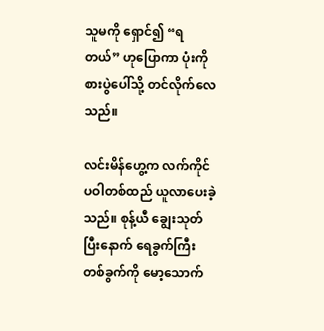သူမကို ရှောင်၍ “ရတယ်” ဟုပြောကာ ပုံးကို စားပွဲပေါ်သို့ တင်လိုက်လေသည်။

လင်းမိန်ဟွေ့က လက်ကိုင်ပဝါတစ်ထည် ယူလာပေးခဲ့သည်။ စုန့်ယီ ချွေးသုတ်ပြီးနောက် ရေခွက်ကြီးတစ်ခွက်ကို မော့သောက်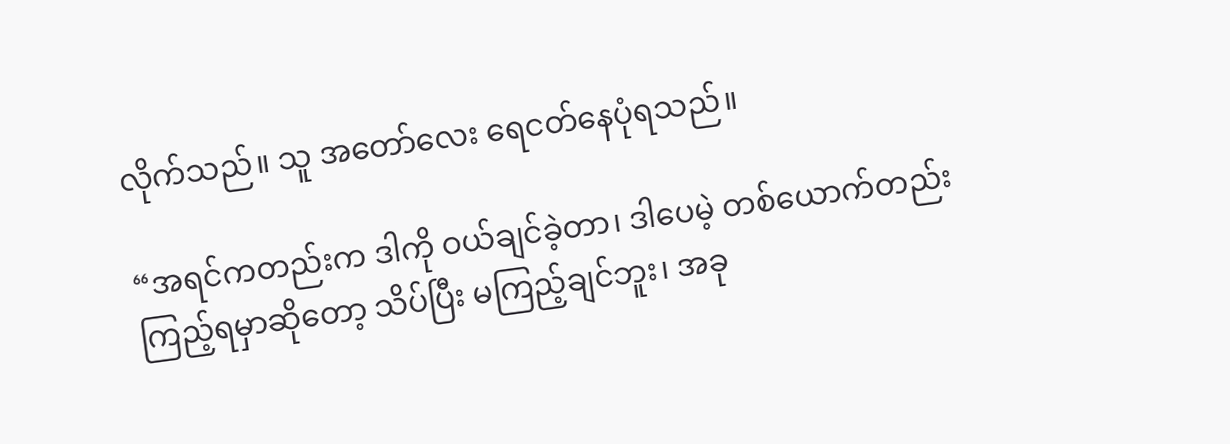လိုက်သည်။ သူ အတော်လေး ရေငတ်နေပုံရသည်။

“အရင်ကတည်းက ဒါကို ဝယ်ချင်ခဲ့တာ၊ ဒါပေမဲ့ တစ်ယောက်တည်း ကြည့်ရမှာဆိုတော့ သိပ်ပြီး မကြည့်ချင်ဘူး၊ အခု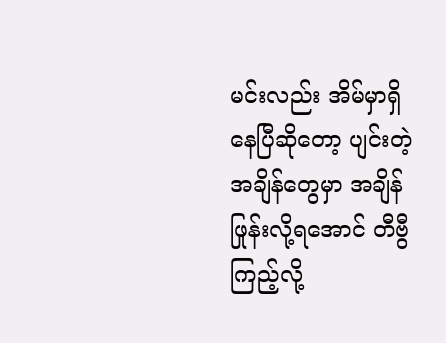မင်းလည်း အိမ်မှာရှိနေပြီဆိုတော့ ပျင်းတဲ့အချိန်တွေမှာ အချိန်ဖြုန်းလို့ရအောင် တီဗွီကြည့်လို့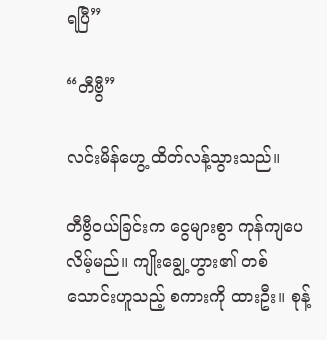ရပြီ”

“တီဗွီ”

လင်းမိန်ဟွေ့ ထိတ်လန့်သွားသည်။

တီဗွီဝယ်ခြင်းက ငွေများစွာ ကုန်ကျပေလိမ့်မည်။ ကျိုးချွေ့ဟွား၏ တစ်သောင်းဟူသည့် စကားကို ထားဦး။ စုန့်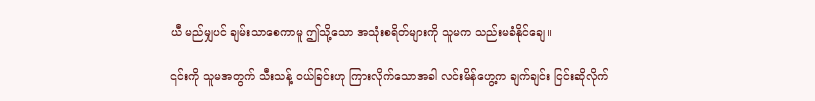ယီ မည်မျှပင် ချမ်းသာစေကာမူ ဤသို့သော အသုံးစရိတ်များကို သူမက သည်းမခံနိုင်ချေ။

၎င်းကို သူမအတွက် သီးသန့် ဝယ်ခြင်းဟု ကြားလိုက်သောအခါ လင်းမိန်ဟွေ့က ချက်ချင်း ငြင်းဆိုလိုက်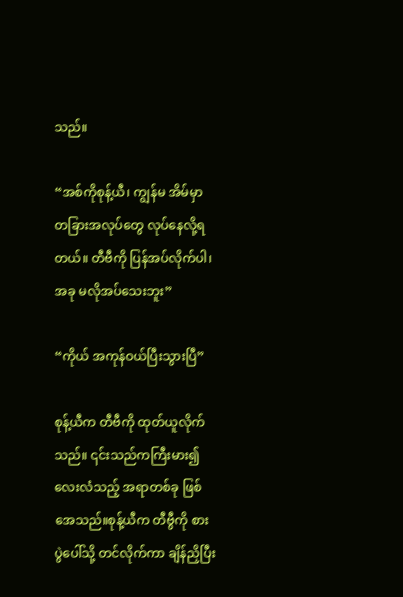သည်။

“အစ်ကိုစုန့်ယီ၊ ကျွန်မ အိမ်မှာ တခြားအလုပ်တွေ လုပ်နေလို့ရတယ်။ တီဗီကို ပြန်အပ်လိုက်ပါ၊ အခု မလိုအပ်သေးဘူး”

“ကိုယ် အကုန်ဝယ်ပြီးသွားပြီ”

စုန့်ယီက တီဗီကို ထုတ်ယူလိုက်သည်။ ၎င်းသည်ကကြီးမား၍ လေးလံသည့် အရာတစ်ခု ဖြစ်အေသည်။စုန့်ယီက တီဗွီကို စားပွဲပေါ်သို့ တင်လိုက်ကာ ချိန်ညှိပြီး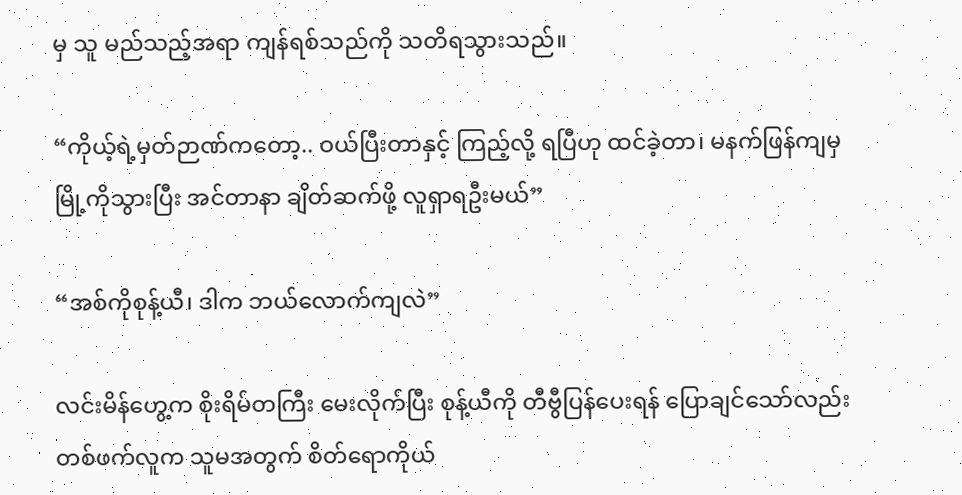မှ သူ မည်သည့်အရာ ကျန်ရစ်သည်ကို သတိရသွားသည်။

“ကိုယ့်ရဲ့မှတ်ဉာဏ်ကတော့.. ဝယ်ပြီးတာနှင့် ကြည့်လို့ ရပြီဟု ထင်ခဲ့တာ၊ မနက်ဖြန်ကျမှ မြို့ကိုသွားပြီး အင်တာနာ ချိတ်ဆက်ဖို့ လူရှာရဦးမယ်”

“အစ်ကိုစုန့်ယီ၊ ဒါက ဘယ်လောက်ကျလဲ”

လင်းမိန်ဟွေ့က စိုးရိမ်တကြီး မေးလိုက်ပြီး စုန့်ယီကို တီဗွီပြန်ပေးရန် ပြောချင်သော်လည်း တစ်ဖက်လူက သူမအတွက် စိတ်ရောကိုယ်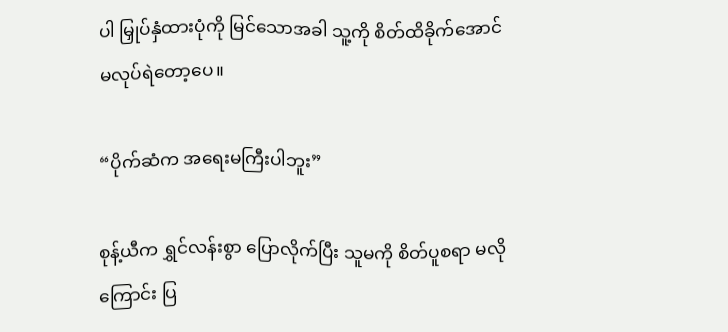ပါ မြှုပ်နှံထားပုံကို မြင်သောအခါ သူ့ကို စိတ်ထိခိုက်အောင် မလုပ်ရဲတော့ပေ။

“ပိုက်ဆံက အရေးမကြီးပါဘူး”

စုန့်ယီက ရွှင်လန်းစွာ ပြောလိုက်ပြီး သူမကို စိတ်ပူစရာ မလိုကြောင်း ပြ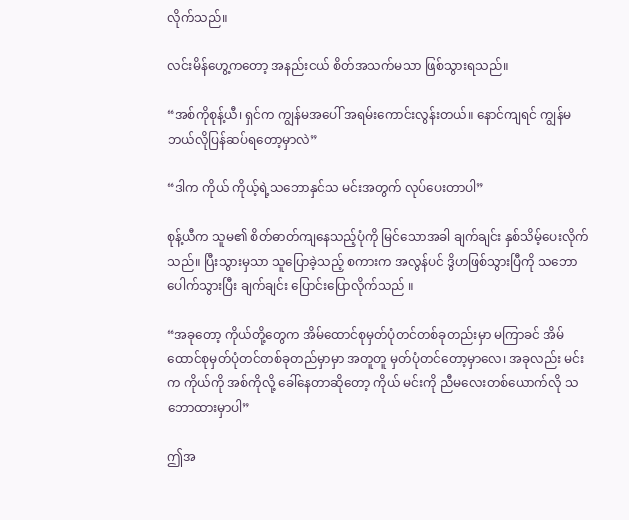လိုက်သည်။

လင်းမိန်ဟွေ့ကတော့ အနည်းငယ် စိတ်အသက်မသာ ဖြစ်သွားရသည်။

“အစ်ကိုစုန့်ယီ၊ ရှင်က ကျွန်မအပေါ် အရမ်းကောင်းလွန်းတယ်။ နောင်ကျရင် ကျွန်မ ဘယ်လိုပြန်ဆပ်ရတော့မှာလဲ”

“ဒါက ကိုယ် ကိုယ့်ရဲ့သဘောနှင်သ မင်းအတွက် လုပ်ပေးတာပါ”

စုန့်ယီက သူမ၏ စိတ်ဓာတ်ကျနေသည့်ပုံကို မြင်သောအခါ ချက်ချင်း နှစ်သိမ့်ပေးလိုက်သည်။ ပြီးသွားမှသာ သူပြောခဲ့သည့် စကားက အလွန်ပင် ဒွိဟဖြစ်သွားပြီကို သဘောပေါက်သွားပြီး ချက်ချင်း ပြောင်းပြောလိုက်သည် ။

“အခုတော့ ကိုယ်တို့တွေက အိမ်ထောင်စုမှတ်ပုံတင်တစ်ခုတည်းမှာ မကြာခင် အိမ်ထောင်စုမှတ်ပုံတင်တစ်ခုတည်မှာမှာ အတူတူ မှတ်ပုံတင်တော့မှာလေ၊ အခုလည်း မင်းက ကိုယ်ကို အစ်ကိုလို့ ခေါ်နေတာဆိုတော့ ကိုယ် မင်းကို ညီမလေးတစ်ယောက်လို သဘောထားမှာပါ”

ဤအ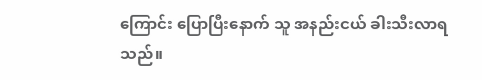ကြောင်း ပြောပြီးနောက် သူ အနည်းငယ် ခါးသီးလာရသည်။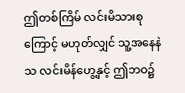ဤတစ်ကြိမ် လင်းမိသားစုကြောင့် မဟုတ်လျှင် သူ့အနေနဲသ လင်းမိန်ဟွေ့နှင့် ဤဘဝ၌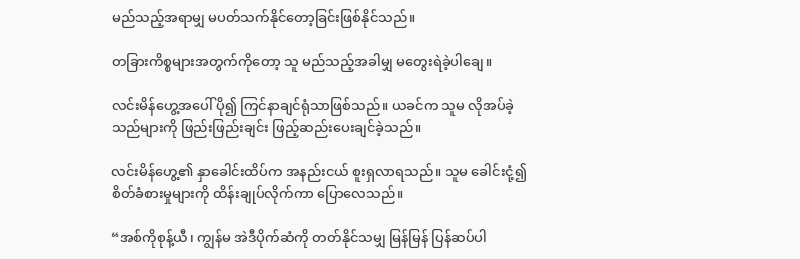မည်သည့်အရာမျှ မပတ်သက်နိုင်တော့ခြင်းဖြစ်နိုင်သည်။

တခြားကိစ္စများအတွက်ကိုတော့ သူ မည်သည့်အခါမျှ မတွေးရဲခဲ့ပါချေ။

လင်းမိန်ဟွေ့အပေါ် ပို၍ ကြင်နာချင်ရုံသာဖြစ်သည်။ ယခင်က သူမ လိုအပ်ခဲ့သည်များကို ဖြည်းဖြည်းချင်း ဖြည့်ဆည်းပေးချင်ခဲ့သည်။

လင်းမိန်ဟွေ့၏ နှာခေါင်းထိပ်က အနည်းငယ် စူးရှလာရသည်။ သူမ ခေါင်းငုံ့၍ စိတ်ခံစားမှုများကို ထိန်းချုပ်လိုက်ကာ ပြောလေသည်။

“အစ်ကိုစုန့်ယီ၊ ကျွန်မ အဲဒီပိုက်ဆံကို တတ်နိုင်သမျှ မြန်မြန် ပြန်ဆပ်ပါ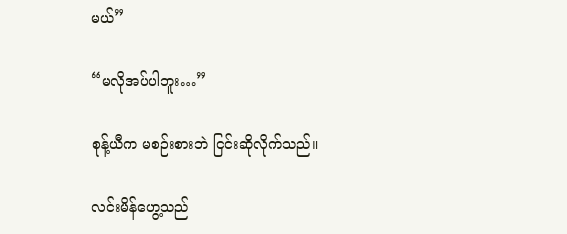မယ်”

“မလိုအပ်ပါဘူး…”

စုန့်ယီက မစဉ်းစားဘဲ ငြင်းဆိုလိုက်သည်။

လင်းမိန်ဟွေ့သည်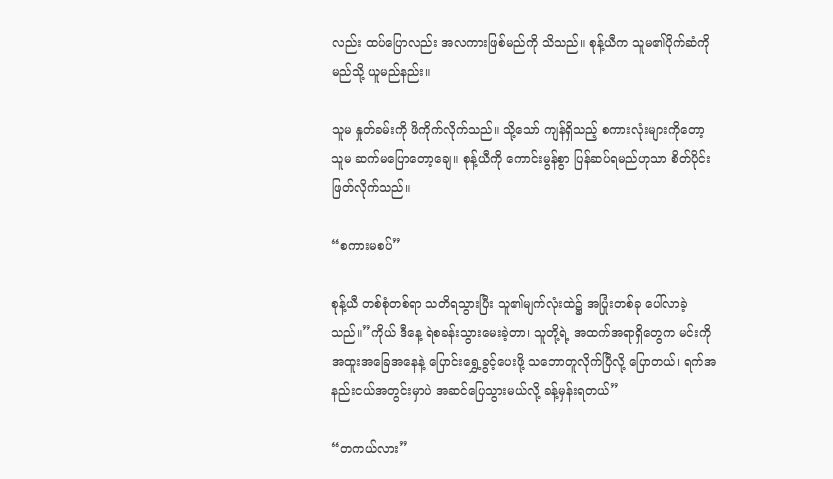လည်း ထပ်ပြောလည်း အလကားဖြစ်မည်ကို သိသည်။ စုန့်ယီက သူမ၏ပိုက်ဆံကို မည်သို့ ယူမည်နည်း။

သူမ နှုတ်ခမ်းကို ဖိကိုက်လိုက်သည်။ သို့သော် ကျန်ရှိသည့် စကားလုံးများကိုတော့ သူမ ဆက်မပြောတော့ချေ။ စုန့်ယီကို ကောင်းမွန်စွာ ပြန်ဆပ်ရမည်ဟုသာ စိတ်ပိုင်းဖြတ်လိုက်သည်။

“စကားမစပ်”

စုန့်ယီ တစ်စုံတစ်ရာ သတိရသွားပြီး သူ၏မျက်လုံးထဲ၌ အပြုံးတစ်ခု ပေါ်လာခဲ့သည်။”ကိုယ် ဒီနေ့ ရဲစခန်းသွားမေးခဲ့တာ၊ သူတို့ရဲ့ အထက်အရာရှိတွေက မင်းကို အထူးအခြေအနေနဲ့ ပြောင်းရွှေ့ခွင့်ပေးဖို့ သဘောတူလိုက်ပြီလို့ ပြောတယ်၊ ရက်အနည်းငယ်အတွင်းမှာပဲ အဆင်ပြေသွားမယ်လို့ ခန့်မှန်းရတယ်”

“တကယ်လား”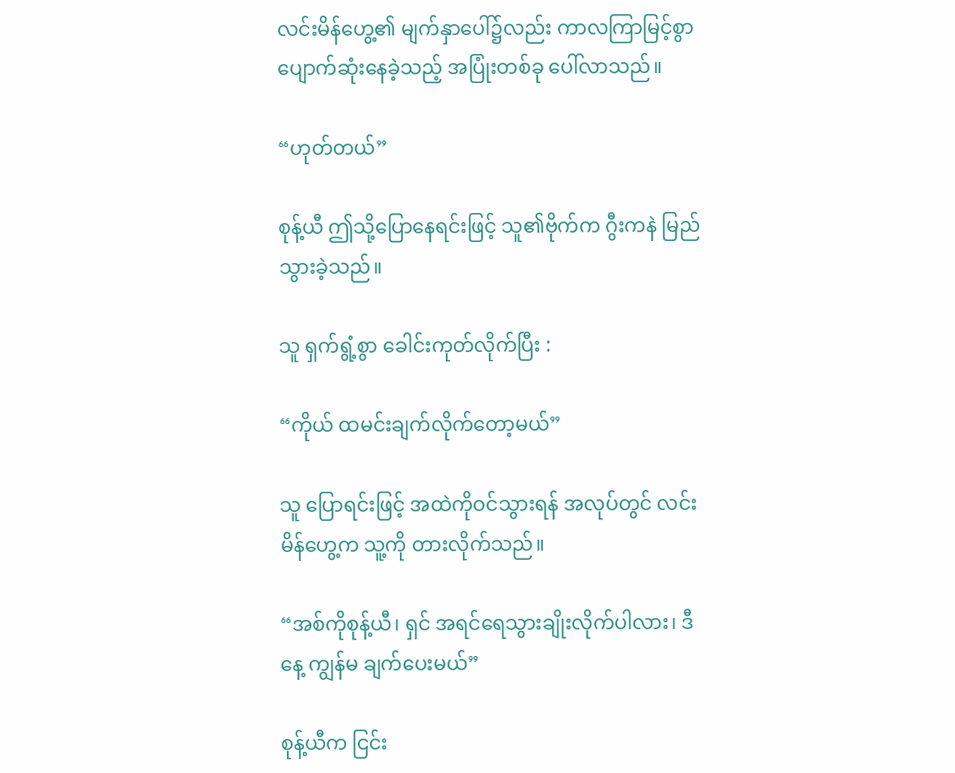လင်းမိန်ဟွေ့၏ မျက်နှာပေါ်၌လည်း ကာလကြာမြင့်စွာ ပျောက်ဆုံးနေခဲ့သည့် အပြုံးတစ်ခု ပေါ်လာသည်။

“ဟုတ်တယ်”

စုန့်ယီ ဤသို့ပြောနေရင်းဖြင့် သူ၏ဗိုက်က ဂွီးကနဲ မြည်သွားခဲ့သည်။

သူ ရှက်ရွံ့စွာ ခေါင်းကုတ်လိုက်ပြီး :

“ကိုယ် ထမင်းချက်လိုက်တော့မယ်”

သူ ပြောရင်းဖြင့် အထဲကိုဝင်သွားရန် အလုပ်တွင် လင်းမိန်ဟွေ့က သူ့ကို တားလိုက်သည်။

“အစ်ကိုစုန့်ယီ၊ ရှင် အရင်ရေသွားချိုးလိုက်ပါလား၊ ဒီနေ့ ကျွန်မ ချက်ပေးမယ်”

စုန့်ယီက ငြင်း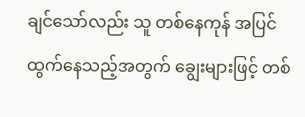ချင်သော်လည်း သူ တစ်နေကုန် အပြင်ထွက်နေသည့်အတွက် ချွေးများဖြင့် တစ်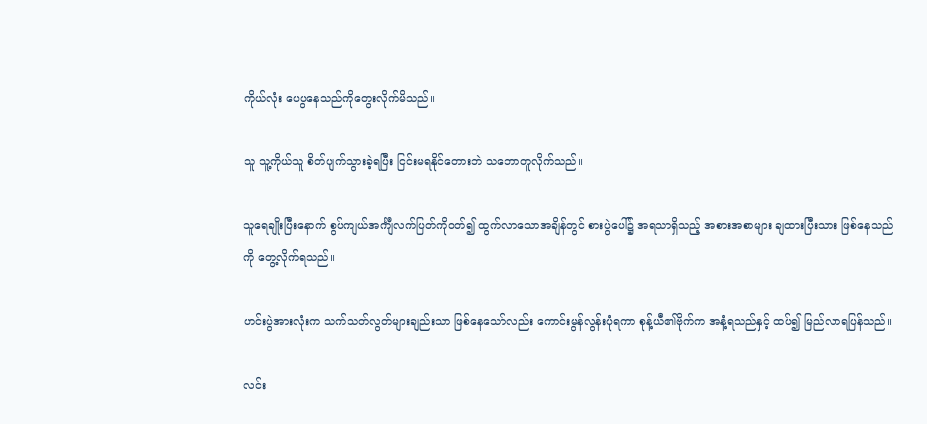ကိုယ်လုံး ပေပွနေသည်ကိုတွေးလိုက်မိသည်။

သူ သူ့ကိုယ်သူ စိတ်ပျက်သွားခဲ့ရပြီး ငြင်းမရနိုင်တေားဘဲ သဘောတူလိုက်သည်။

သူရေချိုးပြီးနောက် စွပ်ကျယ်အင်္ကျီလက်ပြတ်ကိုဝတ်၍ ထွက်လာသောအချိန်တွင် စားပွဲပေါ်၌ အရသာရှိသည့် အစားအစာများ ချထားပြီးသား ဖြစ်နေသည်ကို တွေ့လိုက်ရသည်။

ဟင်းပွဲအားလုံးက သက်သတ်လွတ်များချည်းသာ ဖြစ်နေသော်လည်း ကောင်းမွန်လွန်းပုံရကာ စုန့်ယီ၏ဗိုက်က အနံ့ရသည်နှင့် ထပ်၍ မြည်လာရပြန်သည်။

လင်း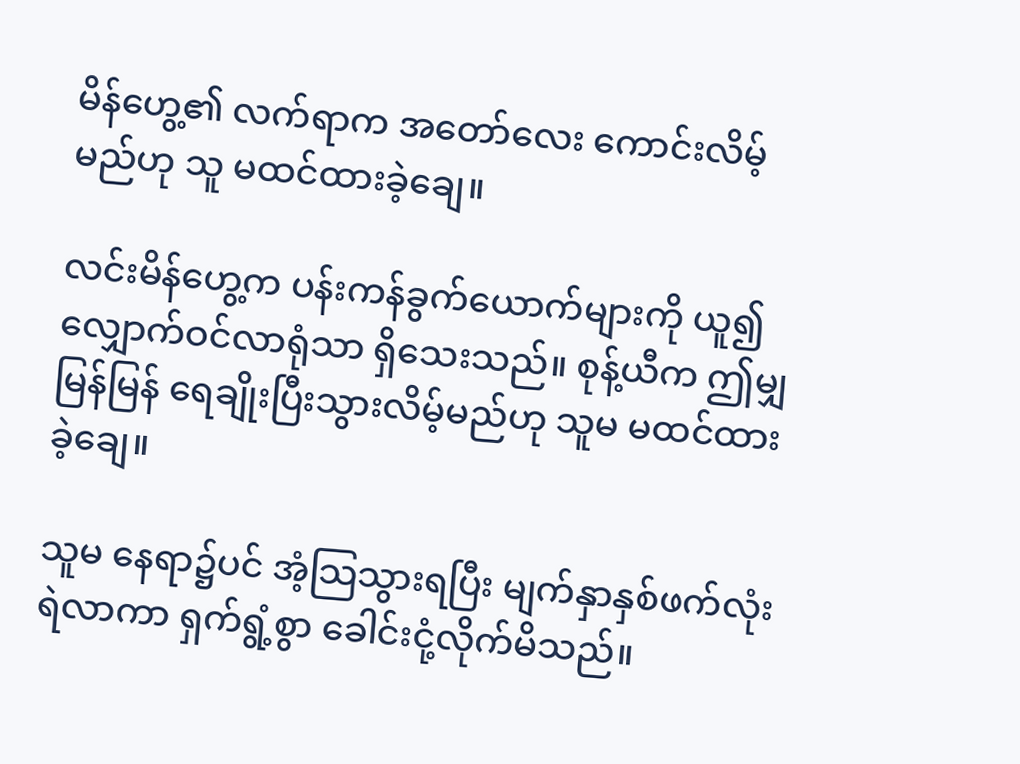မိန်ဟွေ့၏ လက်ရာက အတော်လေး ကောင်းလိမ့်မည်ဟု သူ မထင်ထားခဲ့ချေ။

လင်းမိန်ဟွေ့က ပန်းကန်ခွက်ယောက်များကို ယူ၍ လျှောက်ဝင်လာရုံသာ ရှိသေးသည်။ စုန့်ယီက ဤမျှ မြန်မြန် ရေချိုးပြီးသွားလိမ့်မည်ဟု သူမ မထင်ထားခဲ့ချေ။

သူမ နေရာ၌ပင် အံ့သြသွားရပြီး မျက်နှာနှစ်ဖက်လုံး ရဲလာကာ ရှက်ရွံ့စွာ ခေါင်းငုံ့လိုက်မိသည်။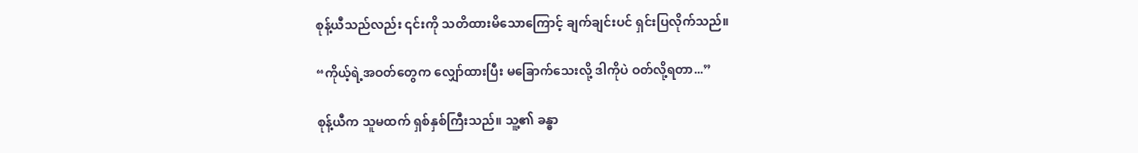စုန့်ယီသည်လည်း ၎င်းကို သတိထားမိသောကြောင့် ချက်ချင်းပင် ရှင်းပြလိုက်သည်။

“ကိုယ့်ရဲ့အဝတ်တွေက လျှော်ထားပြီး မခြောက်သေးလို့ ဒါကိုပဲ ဝတ်လို့ရတာ...”

စုန့်ယီက သူမထက် ရှစ်နှစ်ကြီးသည်။ သူ့၏ ခန္ဓာ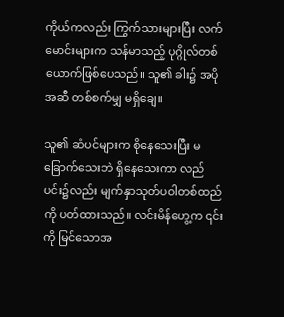ကိုယ်ကလည်း ကြွက်သားများပြီး လက်မောင်းများက သန်မာသည့် ပုဂ္ဂိုလ်တစ်ယောက်ဖြစ်ပေသည်။ သူ၏ ခါး၌ အပိုအဆီ တစ်စက်မျှ မရှိချေ။

သူ၏ ဆံပင်များက စိုနေသေးပြီး မခြောက်သေးဘဲ ရှိနေသေးကာ လည်ပင်း၌လည်း မျက်နှာသုတ်ပဝါတစ်ထည်ကို ပတ်ထားသည်။ လင်းမိန်ဟွေ့က ၎င်းကို မြင်သောအ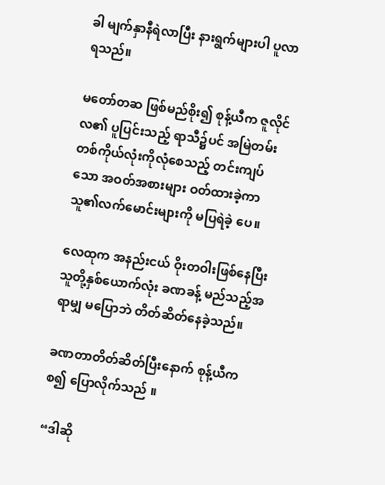ခါ မျက်နှာနီရဲလာပြီး နားရွက်များပါ ပူလာရသည်။

မတော်တဆ ဖြစ်မည်စိုး၍ စုန့်ယီက ဇူလိုင်လ၏ ပူပြင်းသည့် ရာသီ၌ပင် အမြဲတမ်း တစ်ကိုယ်လုံးကိုလုံစေသည့် တင်းကျပ်သော အဝတ်အစားများ ဝတ်ထားခဲ့ကာ သူ၏လက်မောင်းများကို မပြရဲခဲ့ ပေ။

လေထုက အနည်းငယ် ဝိုးတဝါးဖြစ်နေပြီး သူတို့နှစ်ယောက်လုံး ခဏခန့် မည်သည့်အရာမျှ မပြောဘဲ တိတ်ဆိတ်နေခဲ့သည်။

ခဏတာတိတ်ဆိတ်ပြီးနောက် စုန့်ယီက စ၍ ပြောလိုက်သည် ။

“ဒါဆို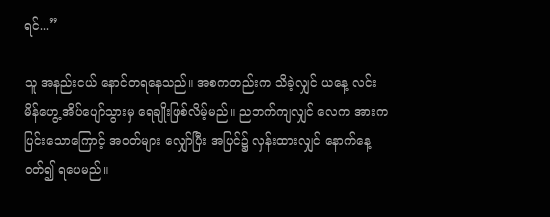ရင်...”

သူ အနည်းငယ် နောင်တရနေသည်။ အစကတည်းက သိခဲ့လျှင် ယနေ့ လင်းမိန်ဟွေ့ အိပ်ပျော်သွားမှ ရေချိုးဖြစ်လိမ့်မည်။ ညဘက်ကျလျှင် လေက အားကပြင်းသောကြောင့် အဝတ်များ လျှော်ပြီး အပြင်၌ လှန်းထားလျှင် နောက်နေ့ ဝတ်၍ ရပေမည်။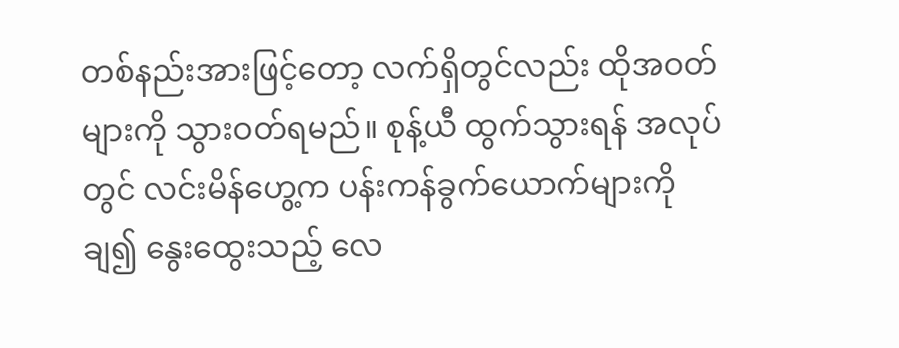တစ်နည်းအားဖြင့်တော့ လက်ရှိတွင်လည်း ထိုအဝတ်များကို သွားဝတ်ရမည်။ စုန့်ယီ ထွက်သွားရန် အလုပ်တွင် လင်းမိန်ဟွေ့က ပန်းကန်ခွက်ယောက်များကို ချ၍ နွေးထွေးသည့် လေ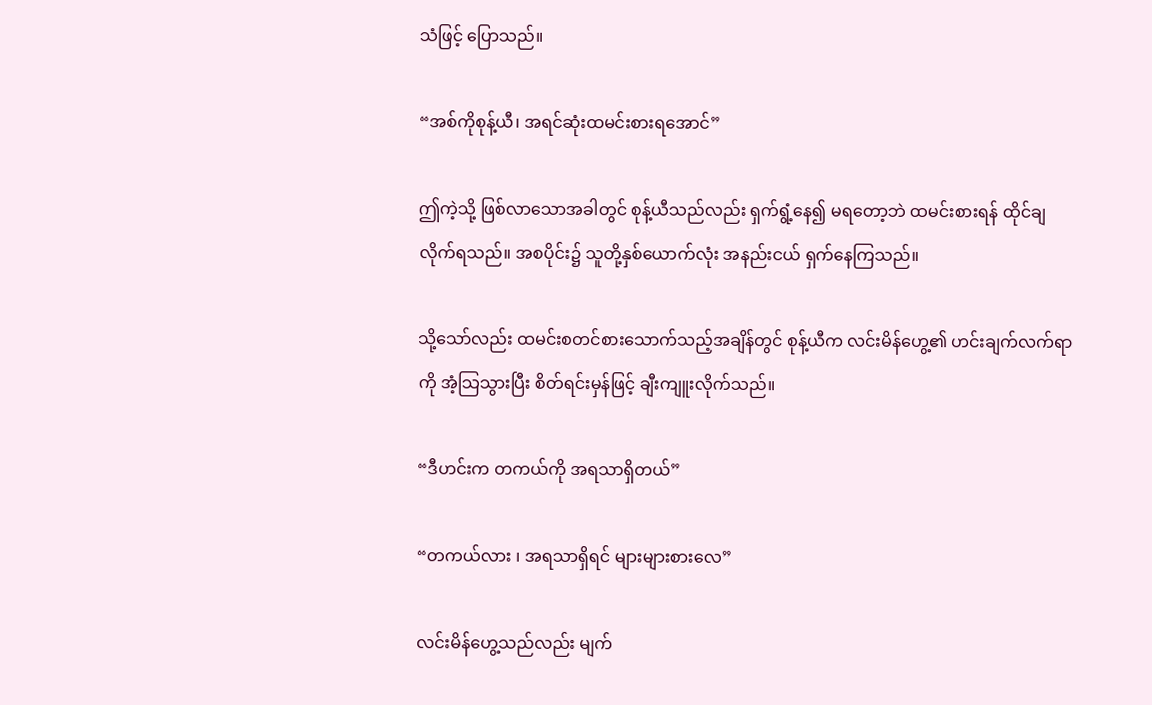သံဖြင့် ပြောသည်။

“အစ်ကိုစုန့်ယီ၊ အရင်ဆုံးထမင်းစားရအောင်”

ဤကဲ့သို့ ဖြစ်လာသောအခါတွင် စုန့်ယီသည်လည်း ရှက်ရွံ့နေ၍ မရတော့ဘဲ ထမင်းစားရန် ထိုင်ချလိုက်ရသည်။ အစပိုင်း၌ သူတို့နှစ်ယောက်လုံး အနည်းငယ် ရှက်နေကြသည်။

သို့သော်လည်း ထမင်းစတင်စားသောက်သည့်အချိန်တွင် စုန့်ယီက လင်းမိန်ဟွေ့၏ ဟင်းချက်လက်ရာကို အံ့သြသွားပြီး စိတ်ရင်းမှန်ဖြင့် ချီးကျူးလိုက်သည်။

“ဒီဟင်းက တကယ်ကို အရသာရှိတယ်”

“တကယ်လား ၊ အရသာရှိရင် များများစားလေ”

လင်းမိန်ဟွေ့သည်လည်း မျက်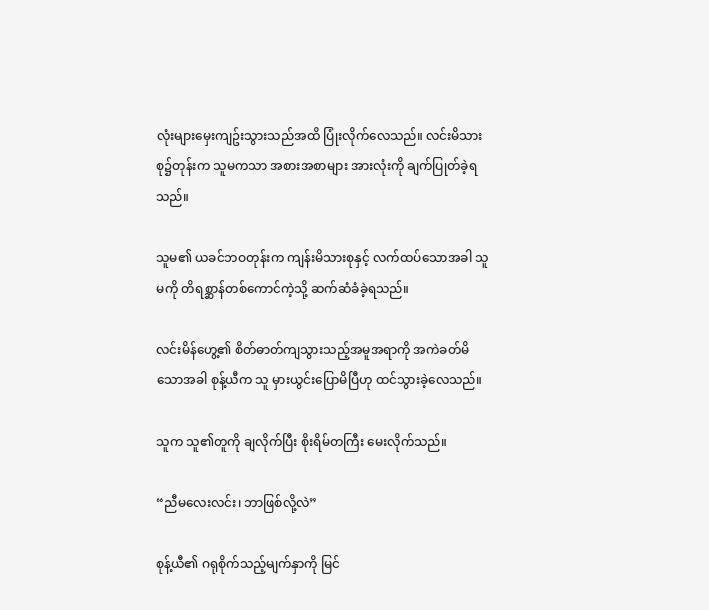လုံးများမှေးကျဥ်းသွားသည်အထိ ပြုံးလိုက်လေသည်။ လင်းမိသားစု၌တုန်းက သူမကသာ အစားအစာများ အားလုံးကို ချက်ပြုတ်ခဲ့ရသည်။

သူမ၏ ယခင်ဘဝတုန်းက ကျန်းမိသားစုနှင့် လက်ထပ်သောအခါ သူမကို တိရစ္ဆာန်တစ်ကောင်ကဲ့သို့ ဆက်ဆံခံခဲ့ရသည်။

လင်းမိန်ဟွေ့၏ စိတ်ဓာတ်ကျသွားသည့်အမူအရာကို အကဲခတ်မိသောအခါ စုန့်ယီက သူ မှားယွင်းပြောမိပြီဟု ထင်သွားခဲ့လေသည်။

သူက သူ၏တူကို ချလိုက်ပြီး စိုးရိမ်တကြီး မေးလိုက်သည်။

“ညီမလေးလင်း၊ ဘာဖြစ်လို့လဲ”

စုန့်ယီ၏ ဂရုစိုက်သည့်မျက်နှာကို မြင်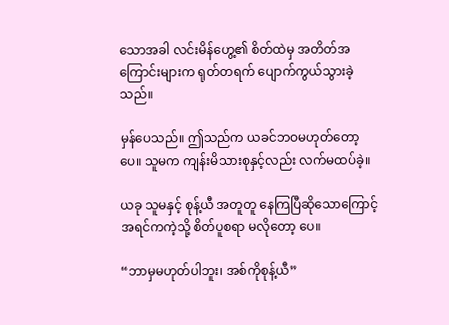သောအခါ လင်းမိန်ဟွေ့၏ စိတ်ထဲမှ အတိတ်အကြောင်းများက ရုတ်တရက် ပျောက်ကွယ်သွားခဲ့သည်။

မှန်ပေသည်။ ဤသည်က ယခင်ဘဝမဟုတ်တော့ပေ။ သူမက ကျန်းမိသားစုနှင့်လည်း လက်မထပ်ခဲ့။

ယခု သူမနှင့် စုန့်ယီ အတူတူ နေကြပြီဆိုသောကြောင့် အရင်ကကဲ့သို့ စိတ်ပူစရာ မလိုတော့ ပေ။

“ဘာမှမဟုတ်ပါဘူး၊ အစ်ကိုစုန့်ယီ”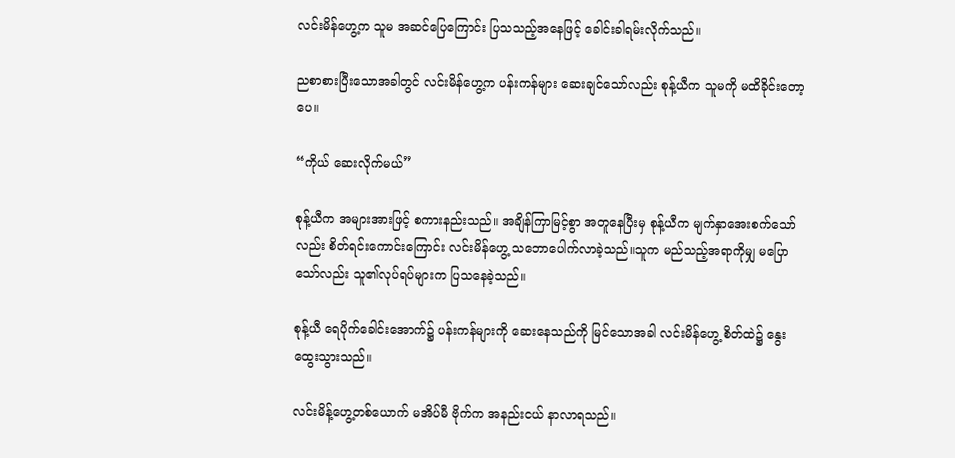လင်းမိန်ဟွေ့က သူမ အဆင်ပြေကြောင်း ပြသသည့်အနေဖြင့် ခေါင်းခါရမ်းလိုက်သည်။

ညစာစားပြီးသောအခါတွင် လင်းမိန်ဟွေ့က ပန်းကန်များ ဆေးချင်သော်လည်း စုန့်ယီက သူမကို မထိခိုင်းတော့ပေ။

“ကိုယ် ဆေးလိုက်မယ်”

စုန့်ယီက အများအားဖြင့် စကားနည်းသည်။ အချိန်ကြာမြင့်စွာ အတူနေပြီးမှ စုန့်ယီက မျက်နှာအေးစက်သော်လည်း စိတ်ရင်းကောင်းကြောင်း လင်းမိန်ဟွေ့ သဘောပေါက်လာခဲ့သည်။သူက မည်သည့်အရာကိုမျှ မပြောသော်လည်း သူ၏လုပ်ရပ်များက ပြသနေခဲ့သည်။

စုန့်ယီ ရေပိုက်ခေါင်းအောက်၌ ပန်းကန်များကို ဆေးနေသည်ကို မြင်သောအခါ လင်းမိန်ဟွေ့ စိတ်ထဲ၌ နွေးထွေးသွားသည်။

လင်းမိန့်ဟွေ့တစ်ယောက် မအိပ်မီ ဗိုက်က အနည်းငယ် နာလာရသည်။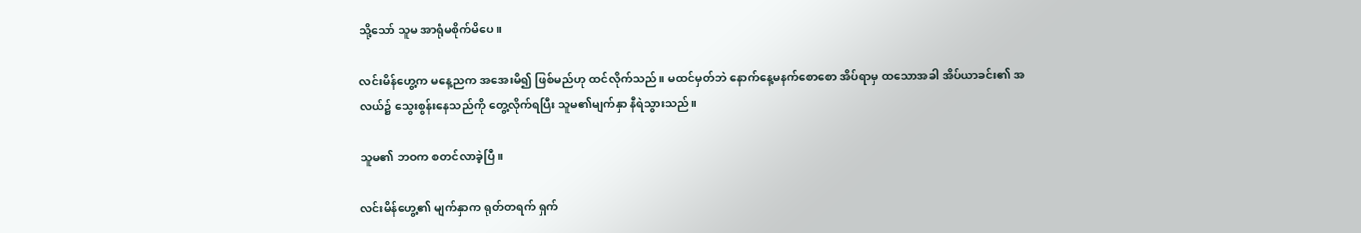သို့သော် သူမ အာရုံမစိုက်မိပေ။

လင်းမိန်ဟွေ့က မနေ့ညက အအေးမိ၍ ဖြစ်မည်ဟု ထင်လိုက်သည်။ မထင်မှတ်ဘဲ နောက်နေ့မနက်စောစော အိပ်ရာမှ ထသောအခါ အိပ်ယာခင်း၏ အလယ်၌ သွေးစွန်းနေသည်ကို တွေ့လိုက်ရပြီး သူမ၏မျက်နှာ နီရဲသွားသည်။

သူမ၏ ဘဝက စတင်လာခဲ့ပြီ။

လင်းမိန်ဟွေ့၏ မျက်နှာက ရုတ်တရက် ရှက်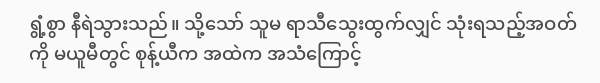ရွံ့စွာ နီရဲသွားသည်။ သို့သော် သူမ ရာသီသွေးထွက်လျှင် သုံးရသည့်အဝတ်ကို မယူမီတွင် စုန့်ယီက အထဲက အသံကြောင့်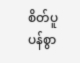စိတ်ပူပန်စွာ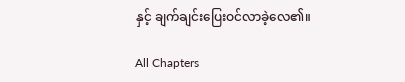နှင့် ချက်ချင်းပြေးဝင်လာခဲ့လေ၏။

All Chapters